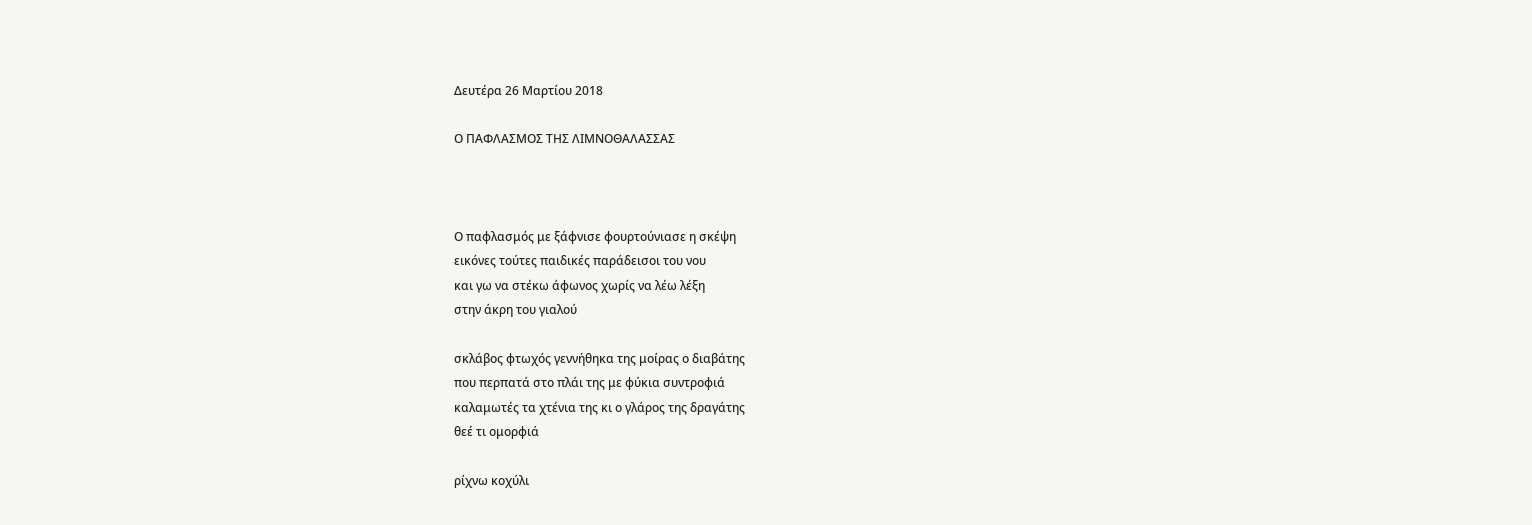Δευτέρα 26 Μαρτίου 2018

Ο ΠΑΦΛΑΣΜΟΣ ΤΗΣ ΛΙΜΝΟΘΑΛΑΣΣΑΣ



Ο παφλασμός με ξάφνισε φουρτούνιασε η σκέψη
εικόνες τούτες παιδικές παράδεισοι του νου
και γω να στέκω άφωνος χωρίς να λέω λέξη
στην άκρη του γιαλού

σκλάβος φτωχός γεννήθηκα της μοίρας ο διαβάτης
που περπατά στο πλάι της με φύκια συντροφιά
καλαμωτές τα χτένια της κι ο γλάρος της δραγάτης
θεέ τι ομορφιά

ρίχνω κοχύλι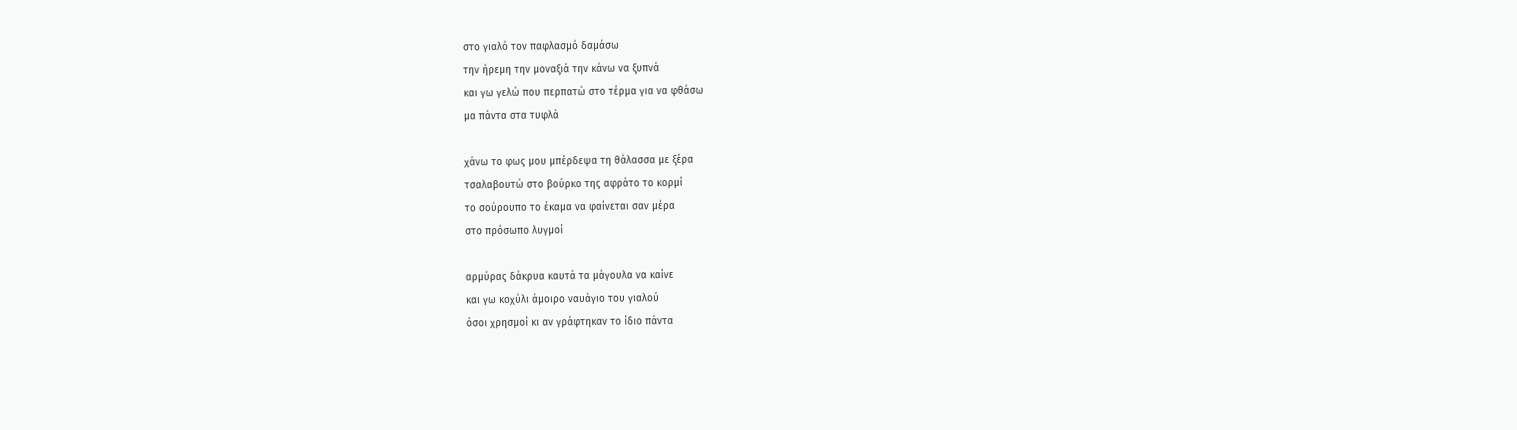στο γιαλό τον παφλασμό δαμάσω
την ήρεμη την μοναξιά την κάνω να ξυπνά
και γω γελώ που περπατώ στο τέρμα για να φθάσω
μα πάντα στα τυφλά

χάνω το φως μου μπέρδεψα τη θάλασσα με ξέρα
τσαλαβουτώ στο βούρκο της αφράτο το κορμί
το σούρουπο το έκαμα να φαίνεται σαν μέρα
στο πρόσωπο λυγμοί

αρμύρας δάκρυα καυτά τα μάγουλα να καίνε
και γω κοχύλι άμοιρο ναυάγιο του γιαλού
όσοι χρησμοί κι αν γράφτηκαν το ίδιο πάντα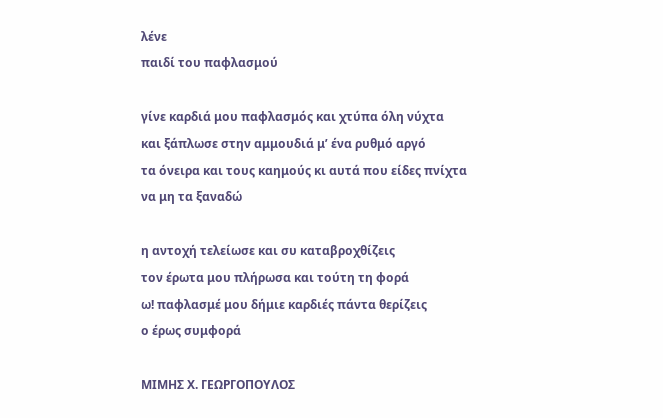λένε
παιδί του παφλασμού

γίνε καρδιά μου παφλασμός και χτύπα όλη νύχτα
και ξάπλωσε στην αμμουδιά μ’ ένα ρυθμό αργό
τα όνειρα και τους καημούς κι αυτά που είδες πνίχτα
να μη τα ξαναδώ

η αντοχή τελείωσε και συ καταβροχθίζεις
τον έρωτα μου πλήρωσα και τούτη τη φορά
ω! παφλασμέ μου δήμιε καρδιές πάντα θερίζεις
ο έρως συμφορά

ΜΙΜΗΣ Χ. ΓΕΩΡΓΟΠΟΥΛΟΣ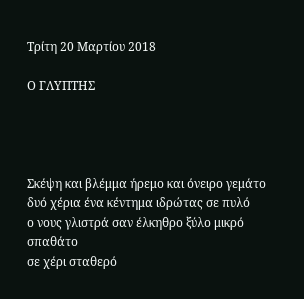Τρίτη 20 Μαρτίου 2018

Ο ΓΛΥΠΤΗΣ




Σκέψη και βλέμμα ήρεμο και όνειρο γεμάτο
δυό χέρια ένα κέντημα ιδρώτας σε πυλό
ο νους γλιστρά σαν έλκηθρο ξύλο μικρό σπαθάτο
σε χέρι σταθερό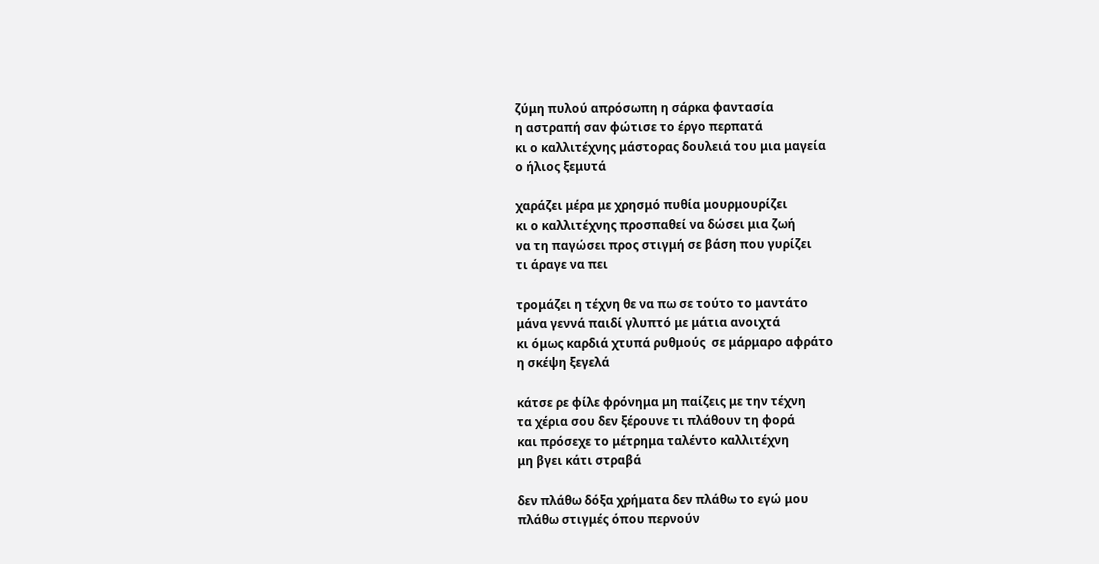ζύμη πυλού απρόσωπη η σάρκα φαντασία
η αστραπή σαν φώτισε το έργο περπατά
κι ο καλλιτέχνης μάστορας δουλειά του μια μαγεία
ο ήλιος ξεμυτά

χαράζει μέρα με χρησμό πυθία μουρμουρίζει
κι ο καλλιτέχνης προσπαθεί να δώσει μια ζωή
να τη παγώσει προς στιγμή σε βάση που γυρίζει
τι άραγε να πει

τρομάζει η τέχνη θε να πω σε τούτο το μαντάτο
μάνα γεννά παιδί γλυπτό με μάτια ανοιχτά
κι όμως καρδιά χτυπά ρυθμούς  σε μάρμαρο αφράτο
η σκέψη ξεγελά

κάτσε ρε φίλε φρόνημα μη παίζεις με την τέχνη
τα χέρια σου δεν ξέρουνε τι πλάθουν τη φορά
και πρόσεχε το μέτρημα ταλέντο καλλιτέχνη
μη βγει κάτι στραβά

δεν πλάθω δόξα χρήματα δεν πλάθω το εγώ μου
πλάθω στιγμές όπου περνούν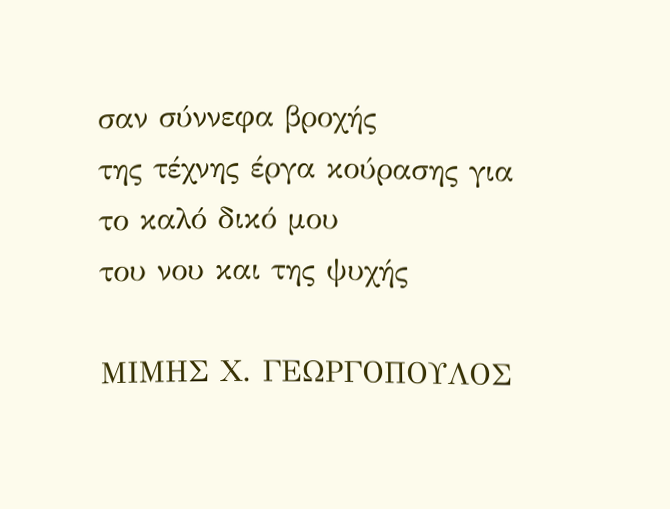σαν σύννεφα βροχής
της τέχνης έργα κούρασης για το καλό δικό μου
του νου και της ψυχής

ΜΙΜΗΣ Χ. ΓΕΩΡΓΟΠΟΥΛΟΣ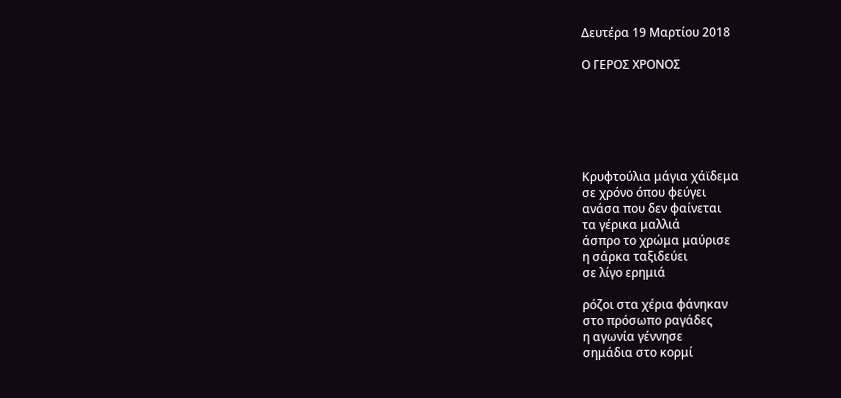Δευτέρα 19 Μαρτίου 2018

Ο ΓΕΡΟΣ ΧΡΟΝΟΣ






Κρυφτούλια μάγια χάϊδεμα
σε χρόνο όπου φεύγει
ανάσα που δεν φαίνεται
τα γέρικα μαλλιά
άσπρο το χρώμα μαύρισε
η σάρκα ταξιδεύει
σε λίγο ερημιά

ρόζοι στα χέρια φάνηκαν
στο πρόσωπο ραγάδες
η αγωνία γέννησε
σημάδια στο κορμί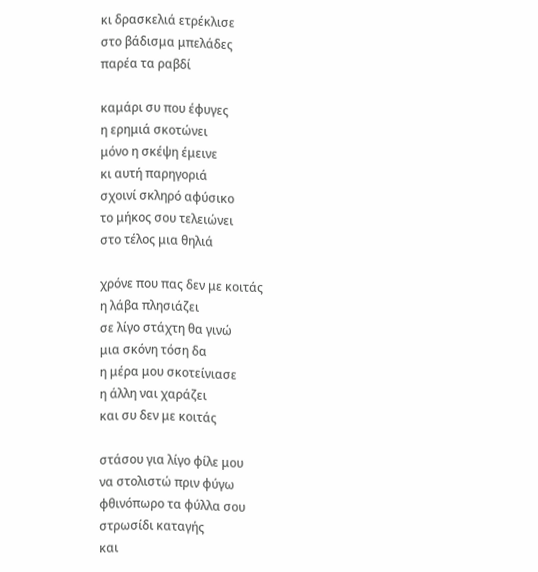κι δρασκελιά ετρέκλισε
στο βάδισμα μπελάδες
παρέα τα ραβδί

καμάρι συ που έφυγες
η ερημιά σκοτώνει
μόνο η σκέψη έμεινε
κι αυτή παρηγοριά
σχοινί σκληρό αφύσικο
το μήκος σου τελειώνει
στο τέλος μια θηλιά

χρόνε που πας δεν με κοιτάς
η λάβα πλησιάζει
σε λίγο στάχτη θα γινώ
μια σκόνη τόση δα
η μέρα μου σκοτείνιασε
η άλλη ναι χαράζει
και συ δεν με κοιτάς

στάσου για λίγο φίλε μου
να στολιστώ πριν φύγω
φθινόπωρο τα φύλλα σου
στρωσίδι καταγής
και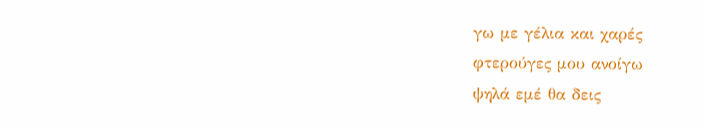γω με γέλια και χαρές
φτερούγες μου ανοίγω
ψηλά εμέ θα δεις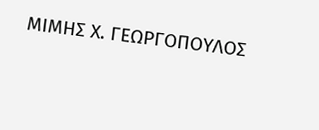ΜΙΜΗΣ Χ. ΓΕΩΡΓΟΠΟΥΛΟΣ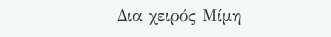Δια χειρός Μίμη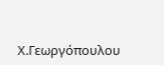Χ.Γεωργόπουλου